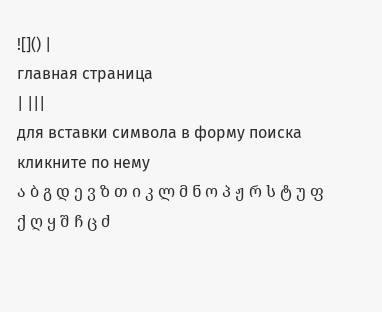![]() |
главная страница
| |||
для вставки символа в форму поиска кликните по нему
ა ბ გ დ ე ვ ზ თ ი კ ლ მ ნ ო პ ჟ რ ს ტ უ ფ ქ ღ ყ შ ჩ ც ძ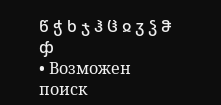წ ჭ ხ ჯ ჰ ჱ ჲ ჳ ჴ ჵ ჶ
• Возможен поиск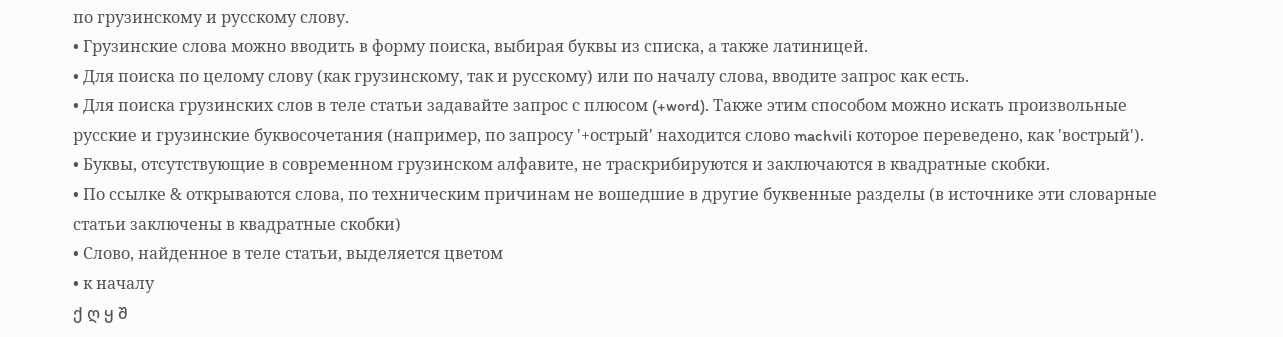по грузинскому и русскому слову.
• Грузинские слова можно вводить в форму поиска, выбирая буквы из списка, а также латиницей.
• Для поиска по целому слову (как грузинскому, так и русскому) или по началу слова, вводите запрос как есть.
• Для поиска грузинских слов в теле статьи задавайте запрос с плюсом (+word). Также этим способом можно искать произвольные русские и грузинские буквосочетания (например, по запросу '+острый' находится слово machvili которое переведено, как 'вострый').
• Буквы, отсутствующие в современном грузинском алфавите, не траскрибируются и заключаются в квадратные скобки.
• По ссылке & открываются слова, по техническим причинам не вошедшие в другие буквенные разделы (в источнике эти словарные статьи заключены в квадратные скобки)
• Слово, найденное в теле статьи, выделяется цветом
• к началу
ქ ღ ყ შ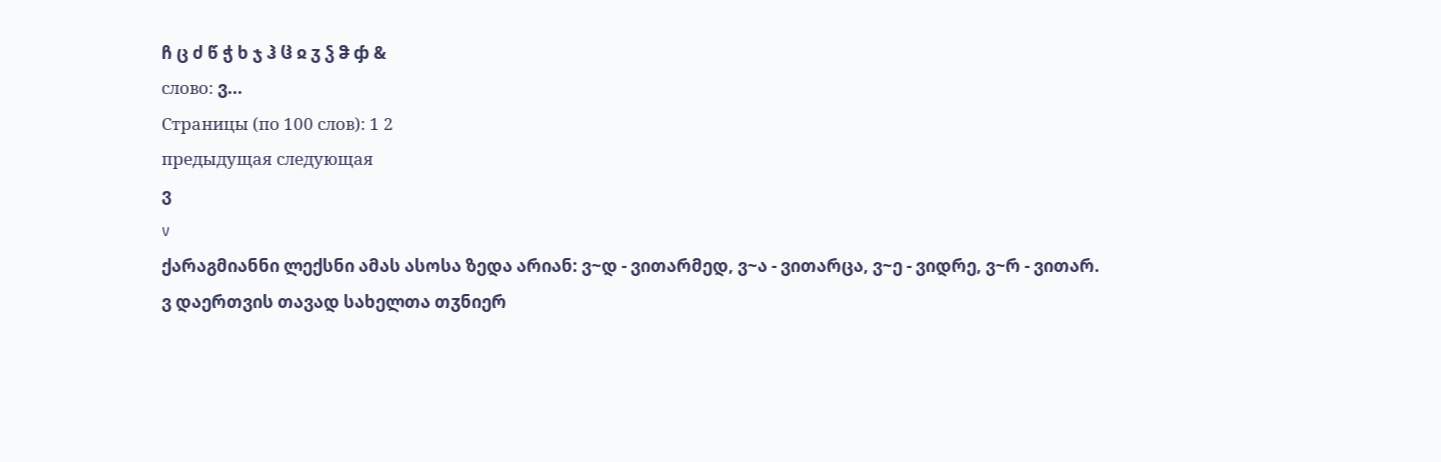ჩ ც ძ წ ჭ ხ ჯ ჰ ჱ ჲ ჳ ჴ ჵ ჶ &
слово: ვ...
Страницы (по 100 слов): 1 2
предыдущая следующая
ვ
v
ქარაგმიანნი ლექსნი ამას ასოსა ზედა არიან: ვ~დ - ვითარმედ, ვ~ა - ვითარცა, ვ~ე - ვიდრე, ვ~რ - ვითარ.
ვ დაერთვის თავად სახელთა თჳნიერ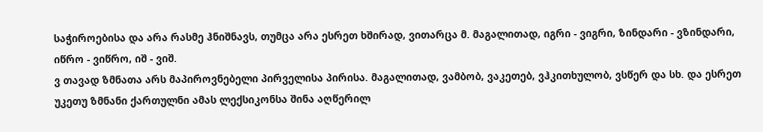საჭიროებისა და არა რასმე ჰნიშნავს, თუმცა არა ესრეთ ხშირად, ვითარცა მ. მაგალითად, იგრი - ვიგრი, ზინდარი - ვზინდარი, იწრო - ვიწრო, იშ - ვიშ.
ვ თავად ზმნათა არს მაპიროვნებელი პირველისა პირისა. მაგალითად, ვამბობ, ვაკეთებ, ვჰკითხულობ, ვსწერ და სხ. და ესრეთ უკეთუ ზმნანი ქართულნი ამას ლექსიკონსა შინა აღწერილ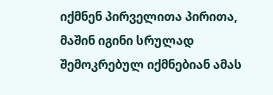იქმნენ პირველითა პირითა, მაშინ იგინი სრულად შემოკრებულ იქმნებიან ამას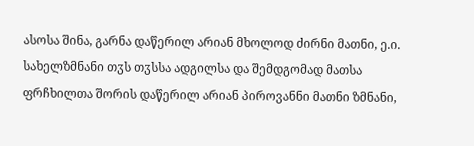ასოსა შინა, გარნა დაწერილ არიან მხოლოდ ძირნი მათნი, ე.ი. სახელზმნანი თჳს თჳსსა ადგილსა და შემდგომად მათსა ფრჩხილთა შორის დაწერილ არიან პიროვანნი მათნი ზმნანი,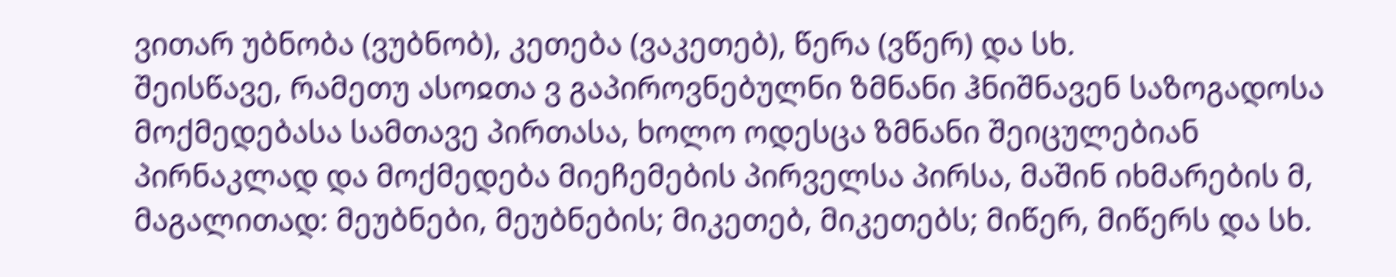ვითარ უბნობა (ვუბნობ), კეთება (ვაკეთებ), წერა (ვწერ) და სხ.
შეისწავე, რამეთუ ასოჲთა ვ გაპიროვნებულნი ზმნანი ჰნიშნავენ საზოგადოსა მოქმედებასა სამთავე პირთასა, ხოლო ოდესცა ზმნანი შეიცულებიან პირნაკლად და მოქმედება მიეჩემების პირველსა პირსა, მაშინ იხმარების მ, მაგალითად: მეუბნები, მეუბნების; მიკეთებ, მიკეთებს; მიწერ, მიწერს და სხ.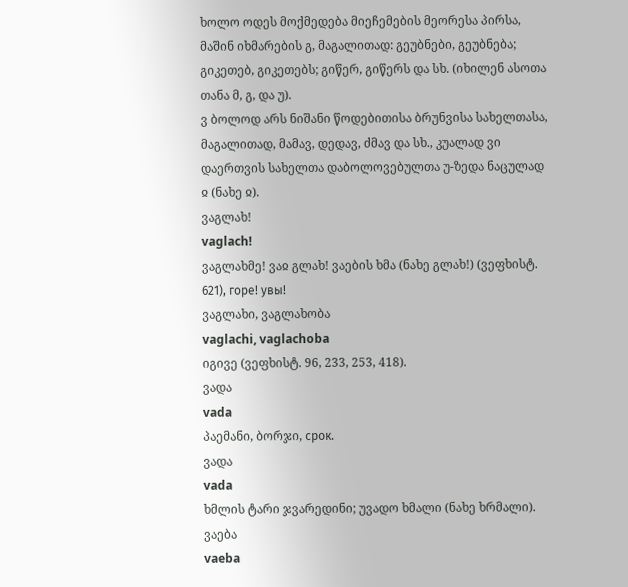ხოლო ოდეს მოქმედება მიეჩემების მეორესა პირსა, მაშინ იხმარების გ, მაგალითად: გეუბნები, გეუბნება; გიკეთებ, გიკეთებს; გიწერ, გიწერს და სხ. (იხილენ ასოთა თანა მ, გ, და უ).
ვ ბოლოდ არს ნიშანი წოდებითისა ბრუნვისა სახელთასა, მაგალითად, მამავ, დედავ, ძმავ და სხ., კუალად ვი დაერთვის სახელთა დაბოლოვებულთა უ-ზედა ნაცულად ჲ (ნახე ჲ).
ვაგლახ!
vaglach!
ვაგლახმე! ვაჲ გლახ! ვაების ხმა (ნახე გლახ!) (ვეფხისტ. 621), горе! увы!
ვაგლახი, ვაგლახობა
vaglachi, vaglachoba
იგივე (ვეფხისტ. 96, 233, 253, 418).
ვადა
vada
პაემანი, ბორჯი, срок.
ვადა
vada
ხმლის ტარი ჯვარედინი; უვადო ხმალი (ნახე ხრმალი).
ვაება
vaeba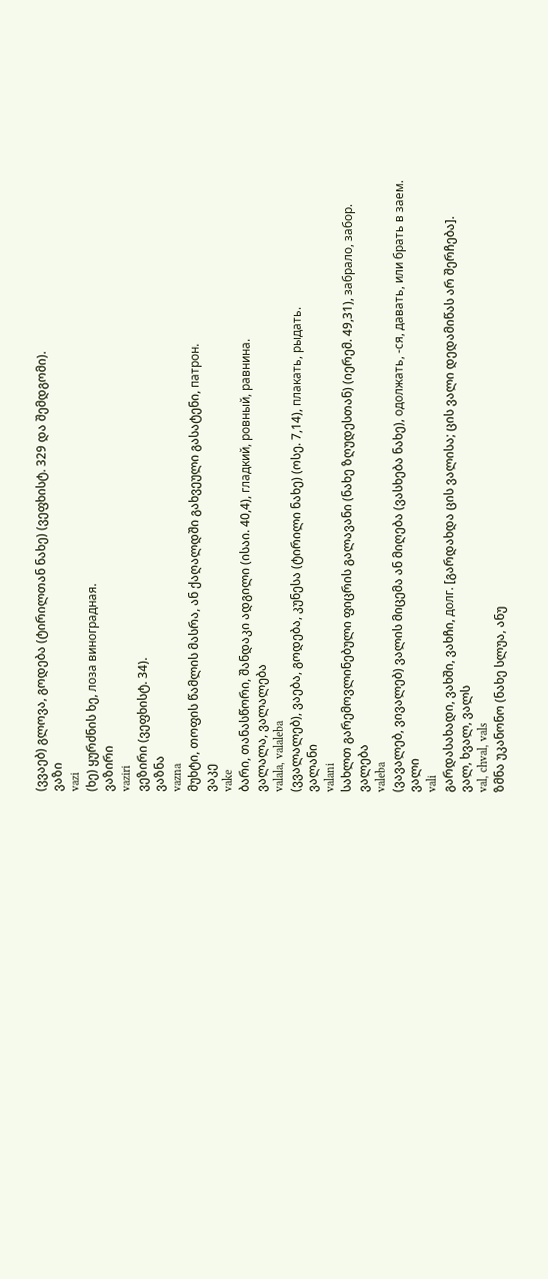(ვვაებ) გლოვა, გოდება (ტირილთან ნახე) (ვეფხისტ. 329 და შემდგომი).
ვაზი
vazi
(ხე) ყურძნის ხე, лоза виноградная.
ვაზირი
vaziri
ვეზირი (ვეფხისტ. 34).
ვაზნა
vazna
მუხტი, თოფის წამლის მასრა, ან ქაღალდში გახვეული გასატენი, патрон.
ვაკე
vake
ბარი, თანასწორი, შანდაკი ადგილი (ისაი. 40,4), гладкий, ровный, равнина.
ვალალა, ვალალება
valala, valaleba
(ვვალალებ), ვაება, გოდება, კუნესა (ტირილი ნახე) (ოსე. 7,14), плакать, рыдать.
ვალანი
valani
სახლთ გარემოვლინებული ფიცრის გალავანი (ნახე ზღუდესთან) (იერემ. 49,31), забрало, забор.
ვალება
valeba
(ვავალებ, ვივალებ) ვალის მიცემა ან მიღება (ვასხება ნახე), одолжать, -ся, давать, или брать в заем.
ვალი
vali
გარდასახადი, ვახში, ვახჩი, долг. [გარდახდა ცის ვალისა; ცის ვალი დედამიწას არ შერჩება].
ვალ, ხვალ, ვალს
val, chval, vals
ზმნა უკანონო (ნახე სლუა, ანუ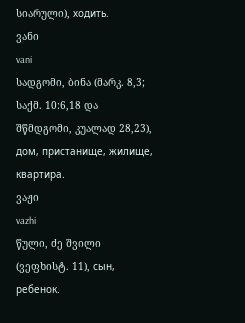სიარული), ходить.
ვანი
vani
სადგომი, ბინა (მარკ. 8,3; საქმ. 10:6,18 და შწმდგომი, კუალად 28,23), дом, пристанище, жилище, квартира.
ვაჟი
vazhi
წული, ძე შვილი (ვეფხისტ. 11), сын, ребенок.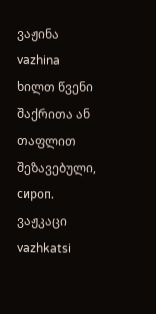ვაჟინა
vazhina
ხილთ წვენი შაქრითა ან თაფლით შეზავებული, сироп.
ვაჟკაცი
vazhkatsi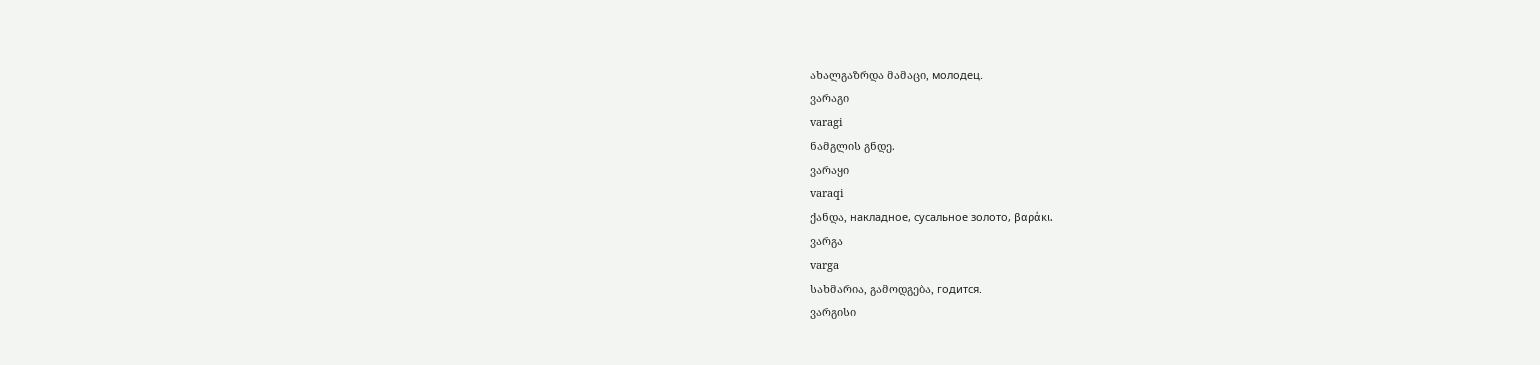ახალგაზრდა მამაცი, молодец.
ვარაგი
varagi
ნამგლის გნდე.
ვარაყი
varaqi
ქანდა, накладное, сусальное золото, βαράκι.
ვარგა
varga
სახმარია, გამოდგება, годится.
ვარგისი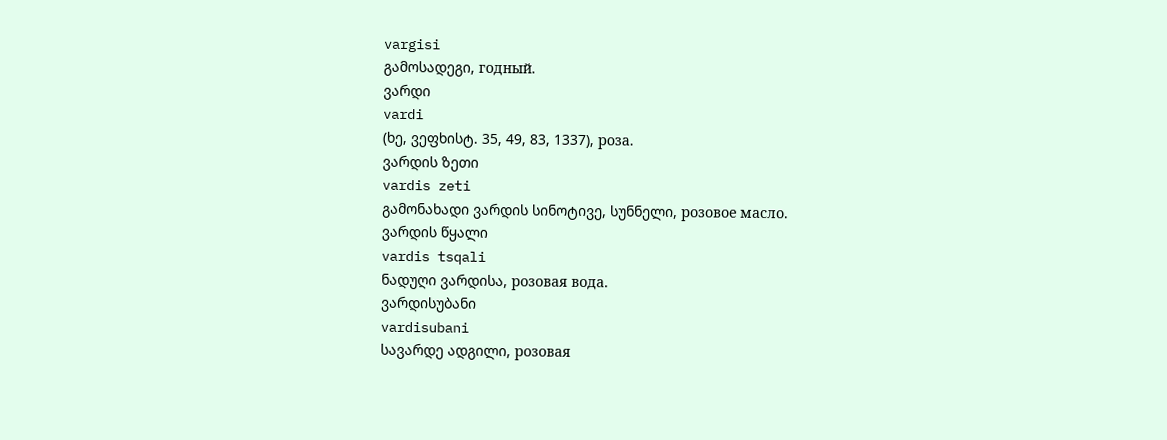vargisi
გამოსადეგი, годный.
ვარდი
vardi
(ხე, ვეფხისტ. 35, 49, 83, 1337), роза.
ვარდის ზეთი
vardis zeti
გამონახადი ვარდის სინოტივე, სუნნელი, розовое масло.
ვარდის წყალი
vardis tsqali
ნადუღი ვარდისა, розовая вода.
ვარდისუბანი
vardisubani
სავარდე ადგილი, розовая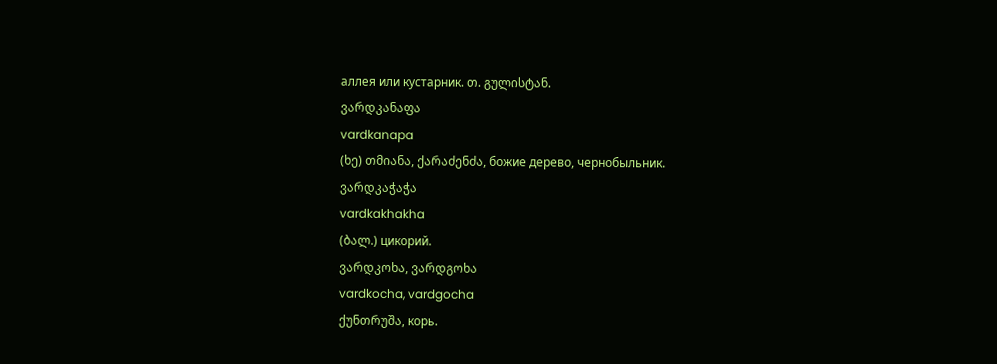аллея или кустарник. თ. გულისტან.
ვარდკანაფა
vardkanapa
(ხე) თმიანა, ქარაძენძა, божие дерево, чернобыльник.
ვარდკაჭაჭა
vardkakhakha
(ბალ.) цикорий.
ვარდკოხა, ვარდგოხა
vardkocha, vardgocha
ქუნთრუშა, корь.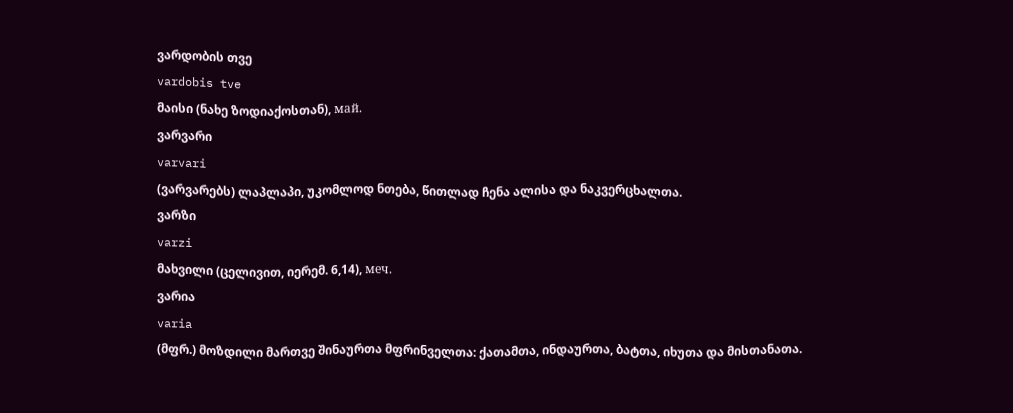ვარდობის თვე
vardobis tve
მაისი (ნახე ზოდიაქოსთან), май.
ვარვარი
varvari
(ვარვარებს) ლაპლაპი, უკომლოდ ნთება, წითლად ჩენა ალისა და ნაკვერცხალთა.
ვარზი
varzi
მახვილი (ცელივით, იერემ. 6,14), меч.
ვარია
varia
(მფრ.) მოზდილი მართვე შინაურთა მფრინველთა: ქათამთა, ინდაურთა, ბატთა, იხუთა და მისთანათა.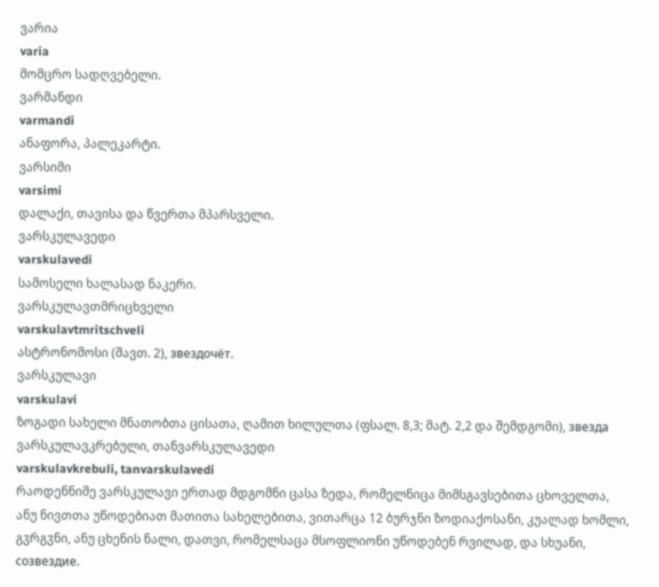ვარია
varia
მომცრო სადღვებელი.
ვარმანდი
varmandi
ანაფორა, პალეკარტი.
ვარსიმი
varsimi
დალაქი, თავისა და წვერთა მპარსველი.
ვარსკულავედი
varskulavedi
სამოსელი ხალასად ნაკერი.
ვარსკულავთმრიცხველი
varskulavtmritschveli
ასტრონომოსი (შავთ. 2), звездочёт.
ვარსკულავი
varskulavi
ზოგადი სახელი მნათობთა ცისათა, ღამით ხილულთა (ფსალ. 8,3; მატ. 2,2 და შემდგომი), звезда
ვარსკულავკრებული, თანვარსკულავედი
varskulavkrebuli, tanvarskulavedi
რაოდენნიმე ვარსკულავი ერთად მდგომნი ცასა ზედა, რომელნიცა მიმსგავსებითა ცხოველთა, ანუ ნივთთა უწოდებიათ მათითა სახელებითა, ვითარცა 12 ბურჯნი ზოდიაქოსანი, კუალად ხომლი, გჳრგჳნი, ანუ ცხენის ნალი, დათვი, რომელსაცა მსოფლიონი უწოდებენ რვილად, და სხუანი, созвездие.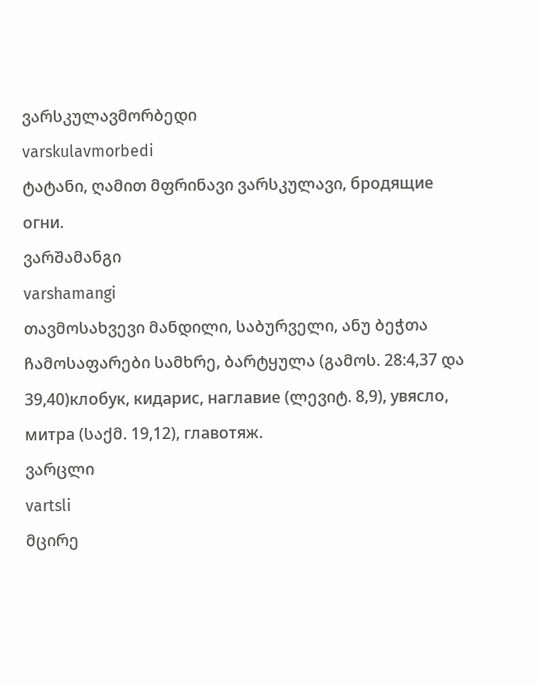ვარსკულავმორბედი
varskulavmorbedi
ტატანი, ღამით მფრინავი ვარსკულავი, бродящие огни.
ვარშამანგი
varshamangi
თავმოსახვევი მანდილი, საბურველი, ანუ ბეჭთა ჩამოსაფარები სამხრე, ბარტყულა (გამოს. 28:4,37 და 39,40)клобук, кидарис, наглавие (ლევიტ. 8,9), увясло, митра (საქმ. 19,12), главотяж.
ვარცლი
vartsli
მცირე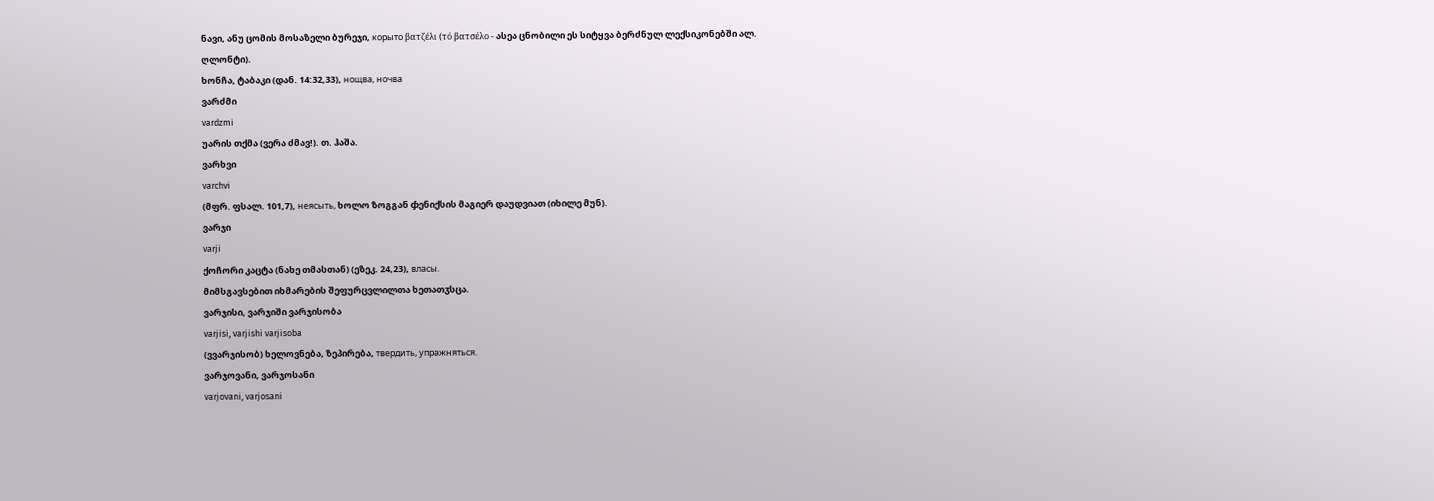ნავი, ანუ ცომის მოსაზელი ბურეჯი, корыто βατζέλι (τό βατσέλο - ასეა ცნობილი ეს სიტყვა ბერძნულ ლექსიკონებში ალ. ღლონტი).
ხონჩა, ტაბაკი (დან. 14:32,33), нощва, ночва
ვარძმი
vardzmi
უარის თქმა (ვერა ძმავ!). თ. ჰაშა.
ვარხვი
varchvi
(მფრ. ფსალ. 101,7), неясыть, ხოლო ზოგგან ჶენიქსის მაგიერ დაუდვიათ (იხილე მუნ).
ვარჯი
varji
ქოჩორი კაცტა (ნახე თმასთან) (ეზეკ. 24,23), власы.
მიმსგავსებით იხმარების შეფურცვლილთა ხეთათჳსცა.
ვარჯისი, ვარჯიში ვარჯისობა
varjisi, varjishi varjisoba
(ვვარჯისობ) ხელოვნება, ზეპირება, твердить, упражняться.
ვარჯოვანი, ვარჯოსანი
varjovani, varjosani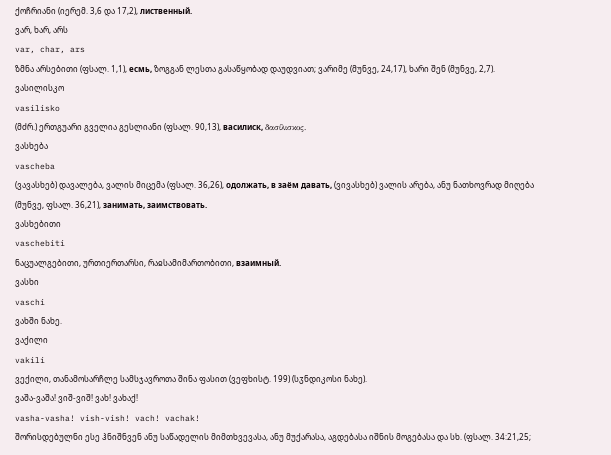ქოჩრიანი (იერემ. 3,6 და 17,2), лиственный.
ვარ, ხარ, არს
var, char, ars
ზმნა არსებითი (ფსალ. 1,1), есмь, ზოგგან ლესთა გასაწყობად დაუდვიათ; ვარიმე (მუნვე, 24,17), ხარი შენ (მუნვე, 2,7).
ვასილისკო
vasilisko
(მძრ.) ერთგუარი გველია გესლიანი (ფსალ. 90,13), василиск, δασίλισκος.
ვასხება
vascheba
(ვავასხებ) დავალება, ვალის მიცემა (ფსალ. 36,26), одолжать, в заём давать, (ვივასხებ) ვალის არება, ანუ ნათხოვრად მიღება (მუნვე, ფსალ. 36,21), занимать, заимствовать.
ვასხებითი
vaschebiti
ნაცუალგებითი, ურთიერთარსი, რაჲსამიმართობითი, взаимный.
ვასხი
vaschi
ვახში ნახე.
ვაქილი
vakili
ვექილი, თანამოსარჩლე სამსჯავროთა შინა ფასით (ვეფხისტ. 199) (სჳნდიკოსი ნახე).
ვაშა-ვაშა! ვიშ-ვიშ! ვახ! ვახაქ!
vasha-vasha! vish-vish! vach! vachak!
შორისდებულნი ესე ჰნიშნვენ ანუ საწადელის მიმთხვევასა, ანუ მუქარასა, აგდებასა იშნის მოგებასა და სხ. (ფსალ. 34:21,25;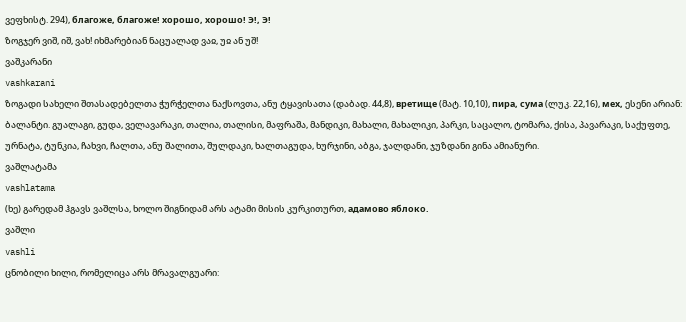ვეფხისტ. 294), благоже, благоже! хорошо, хорошо! Э!, Э!
ზოგჯერ ვიშ, იშ, ვახ! იხმარებიან ნაცუალად ვაჲ, უჲ ან უშ!
ვაშკარანი
vashkarani
ზოგადი სახელი შთასადებელთა ჭურჭელთა ნაქსოვთა, ანუ ტყავისათა (დაბად. 44,8), вретище (მატ. 10,10), пира, сума (ლუკ. 22,16), мех, ესენი არიან: ბალანტი. გუალაგი, გუდა, ველავარაკი, თალია, თალისი, მაფრაშა, მანდიკი, მახალი, მახალიკი, პარკი, საცალო, ტომარა, ქისა, პავარაკი, საქუფთე, ურნატა, ტუნკია, ჩახვი, ჩალთა, ანუ შალითა, შულდაკი, ხალთაგუდა, ხურჯინი, აბგა, ჯალდანი, ჯუზდანი გინა ამიანური.
ვაშლატამა
vashlatama
(ხე) გარედამ ჰგავს ვაშლსა, ხოლო შიგნიდამ არს ატამი მისის კურკითურთ, адамово яблоко.
ვაშლი
vashli
ცნობილი ხილი, რომელიცა არს მრავალგუარი: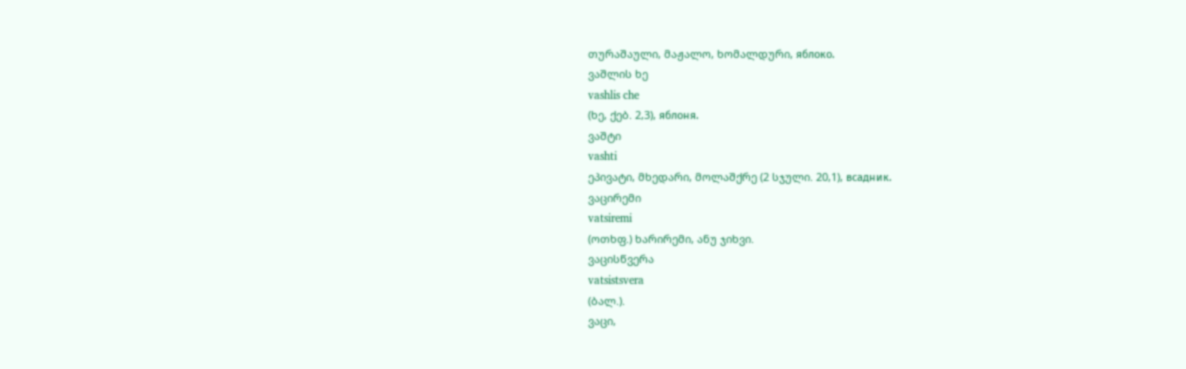თურაშაული, მაჟალო, ხომალდური, яблоко.
ვაშლის ხე
vashlis che
(ხე, ქებ. 2,3), яблоня.
ვაშტი
vashti
ეპივატი, მხედარი, მოლაშქრე (2 სჯული. 20,1), всадник.
ვაცირემი
vatsiremi
(ოთხფ.) ხარირემი, ანუ ჯიხვი.
ვაცისწვერა
vatsistsvera
(ბალ.).
ვაცი,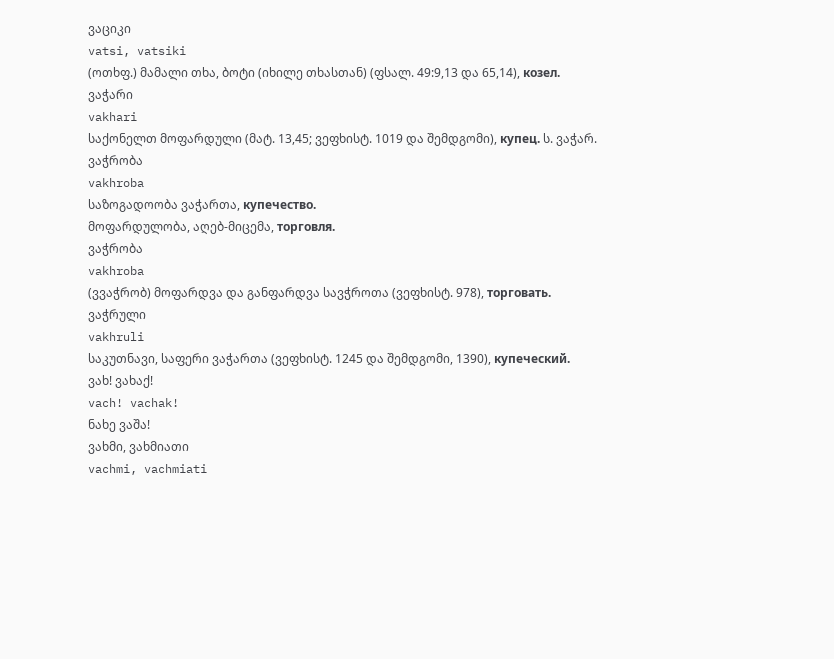ვაციკი
vatsi, vatsiki
(ოთხფ.) მამალი თხა, ბოტი (იხილე თხასთან) (ფსალ. 49:9,13 და 65,14), козел.
ვაჭარი
vakhari
საქონელთ მოფარდული (მატ. 13,45; ვეფხისტ. 1019 და შემდგომი), купец. ს. ვაჭარ.
ვაჭრობა
vakhroba
საზოგადოობა ვაჭართა, купечество.
მოფარდულობა, აღებ-მიცემა, торговля.
ვაჭრობა
vakhroba
(ვვაჭრობ) მოფარდვა და განფარდვა სავჭროთა (ვეფხისტ. 978), торговать.
ვაჭრული
vakhruli
საკუთნავი, საფერი ვაჭართა (ვეფხისტ. 1245 და შემდგომი, 1390), купеческий.
ვახ! ვახაქ!
vach! vachak!
ნახე ვაშა!
ვახმი, ვახმიათი
vachmi, vachmiati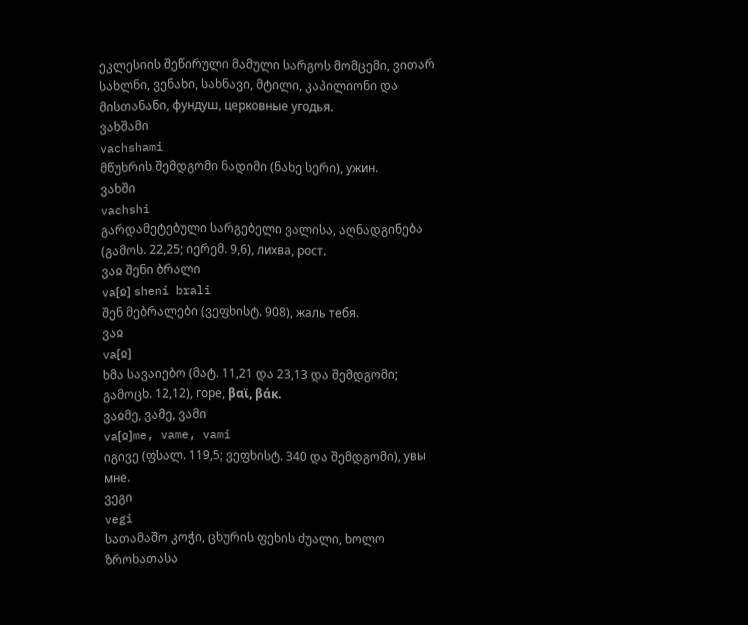ეკლესიის შეწირული მამული სარგოს მომცემი, ვითარ სახლნი, ვენახი, სახნავი, მტილი, კაპილიონი და მისთანანი, фундуш, церковные угодья.
ვახშამი
vachshami
მწუხრის შემდგომი ნადიმი (ნახე სერი), ужин.
ვახში
vachshi
გარდამეტებული სარგებელი ვალისა, აღნადგინება (გამოს. 22,25; იერემ. 9,6), лихва, рост.
ვაჲ შენი ბრალი
va[ჲ] sheni brali
შენ მებრალები (ვეფხისტ. 908), жаль тебя.
ვაჲ
va[ჲ]
ხმა სავაიებო (მატ. 11,21 და 23,13 და შემდგომი; გამოცხ. 12,12), горе, βαϊ, βάκ.
ვაჲმე, ვამე, ვამი
va[ჲ]me, vame, vami
იგივე (ფსალ. 119,5; ვეფხისტ. 340 და შემდგომი), увы мне.
ვეგი
vegi
სათამაშო კოჭი, ცხურის ფეხის ძუალი, ხოლო ზროხათასა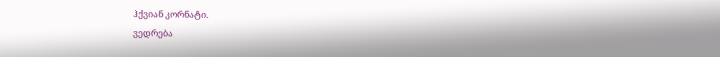ჰქვიან კორნატი.
ვედრება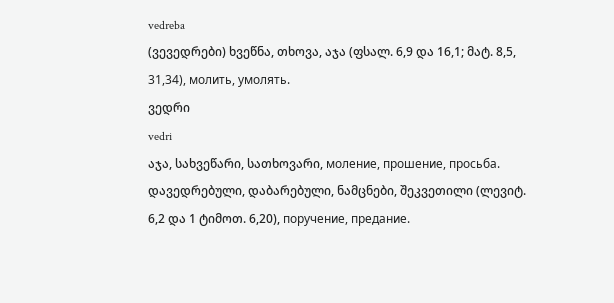vedreba
(ვევედრები) ხვეწნა, თხოვა, აჯა (ფსალ. 6,9 და 16,1; მატ. 8,5, 31,34), молить, умолять.
ვედრი
vedri
აჯა, სახვეწარი, სათხოვარი, моление, прошение, просьба.
დავედრებული, დაბარებული, ნამცნები, შეკვეთილი (ლევიტ. 6,2 და 1 ტიმოთ. 6,20), поручение, предание.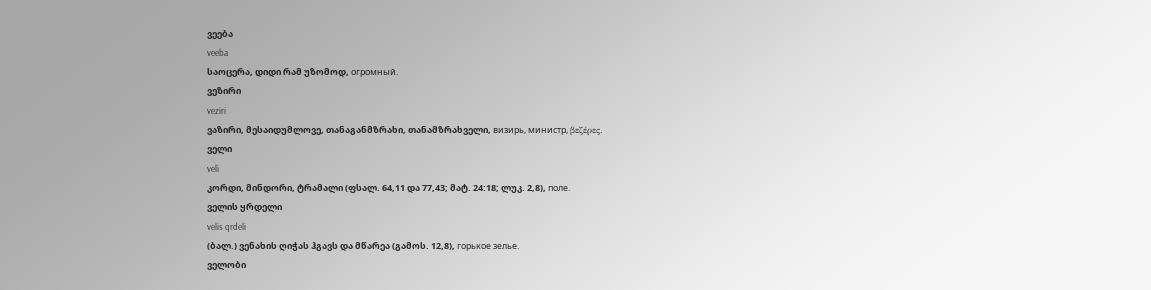ვეება
veeba
საოცერა, დიდი რამ უზომოდ, огромный.
ვეზირი
veziri
ვაზირი, მესაიდუმლოვე, თანაგანმზრახი, თანამზრახველი, визирь, министр, βεζέρες.
ველი
veli
კორდი, მინდორი, ტრამალი (ფსალ. 64,11 და 77,43; მატ. 24:18; ლუკ. 2,8), поле.
ველის ყრდელი
velis qrdeli
(ბალ.) ვენახის ღიჭას ჰგავს და მწარეა (გამოს. 12,8), горькое зелье.
ველობი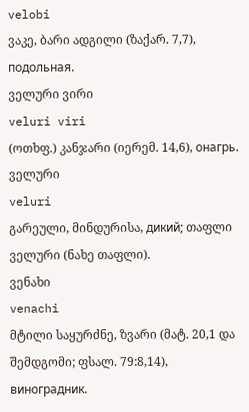velobi
ვაკე, ბარი ადგილი (ზაქარ. 7,7), подольная.
ველური ვირი
veluri viri
(ოთხფ.) კანჯარი (იერემ. 14,6), онагрь.
ველური
veluri
გარეული, მინდურისა, дикий; თაფლი ველური (ნახე თაფლი).
ვენახი
venachi
მტილი საყურძნე, ზვარი (მატ. 20,1 და შემდგომი; ფსალ. 79:8,14), виноградник.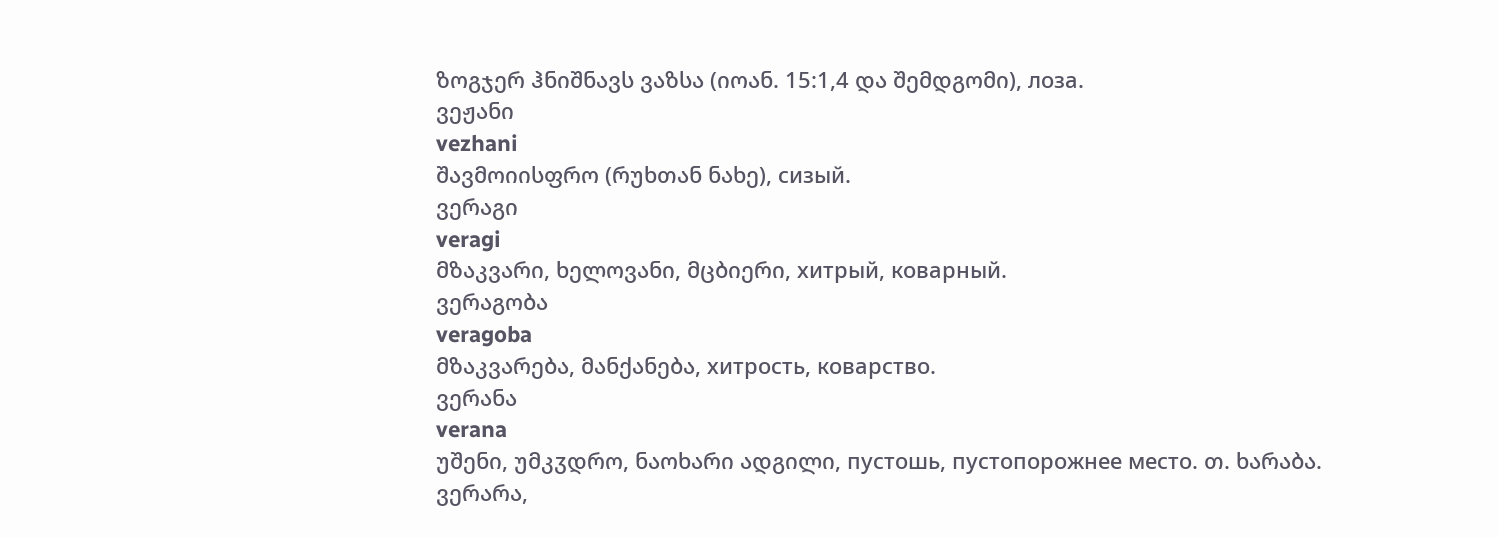ზოგჯერ ჰნიშნავს ვაზსა (იოან. 15:1,4 და შემდგომი), лоза.
ვეჟანი
vezhani
შავმოიისფრო (რუხთან ნახე), сизый.
ვერაგი
veragi
მზაკვარი, ხელოვანი, მცბიერი, хитрый, коварный.
ვერაგობა
veragoba
მზაკვარება, მანქანება, хитрость, коварство.
ვერანა
verana
უშენი, უმკჳდრო, ნაოხარი ადგილი, пустошь, пустопорожнее место. თ. ხარაბა.
ვერარა,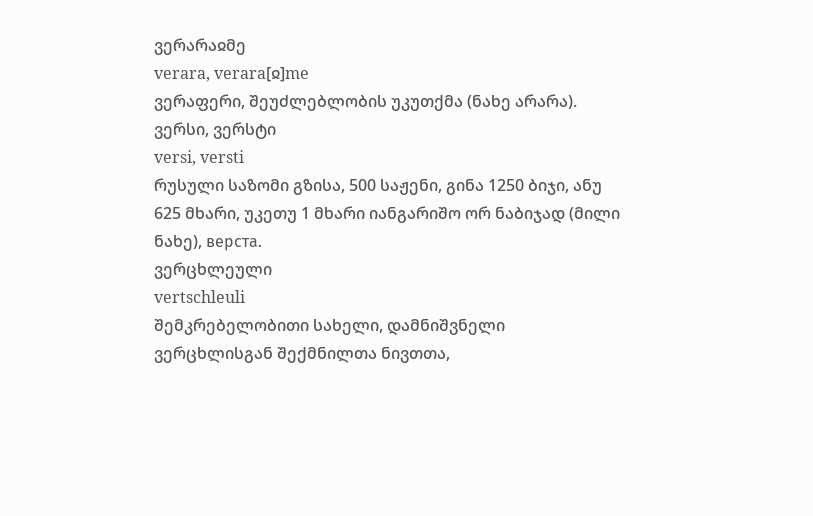ვერარაჲმე
verara, verara[ჲ]me
ვერაფერი, შეუძლებლობის უკუთქმა (ნახე არარა).
ვერსი, ვერსტი
versi, versti
რუსული საზომი გზისა, 500 საჟენი, გინა 1250 ბიჯი, ანუ 625 მხარი, უკეთუ 1 მხარი იანგარიშო ორ ნაბიჯად (მილი ნახე), верста.
ვერცხლეული
vertschleuli
შემკრებელობითი სახელი, დამნიშვნელი ვერცხლისგან შექმნილთა ნივთთა,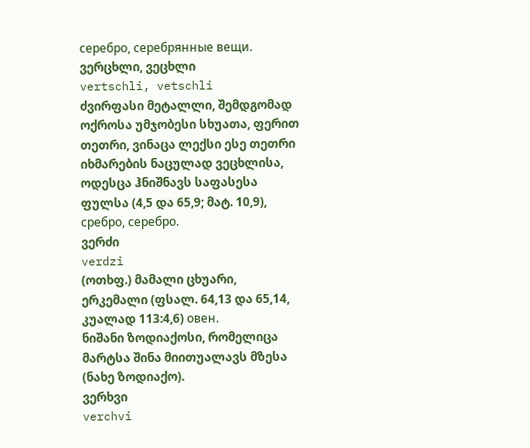серебро, серебрянные вещи.
ვერცხლი, ვეცხლი
vertschli, vetschli
ძვირფასი მეტალლი, შემდგომად ოქროსა უმჯობესი სხუათა, ფერით თეთრი, ვინაცა ლექსი ესე თეთრი იხმარების ნაცულად ვეცხლისა, ოდესცა ჰნიშნავს საფასესა ფულსა (4,5 და 65,9; მატ. 10,9), сребро, серебро.
ვერძი
verdzi
(ოთხფ.) მამალი ცხუარი, ერკემალი (ფსალ. 64,13 და 65,14, კუალად 113:4,6) овен.
ნიშანი ზოდიაქოსი, რომელიცა მარტსა შინა მიითუალავს მზესა (ნახე ზოდიაქო).
ვერხვი
verchvi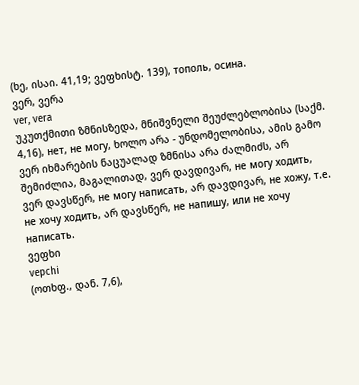(ხე, ისაი. 41,19; ვეფხისტ. 139), тополь, осина.
ვერ, ვერა
ver, vera
უკუთქმითი ზმნისზედა, მნიშვნელი შეუძლებლობისა (საქმ. 4,16), нет, не могу, ხოლო არა - უნდომელობისა, ამის გამო ვერ იხმარების ნაცუალად ზმნისა არა ძალმიძს, არ შემიძლია, მაგალითად, ვერ დავდივარ, не могу ходить, ვერ დავსწერ, не могу написать, არ დავდივარ, не хожу, т.е. не хочу ходить, არ დავსწერ, не напишу, или не хочу написать.
ვეფხი
vepchi
(ოთხფ., დან. 7,6),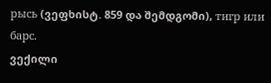рысь (ვეფხისტ. 859 და შემდგომი), тигр или барс.
ვექილი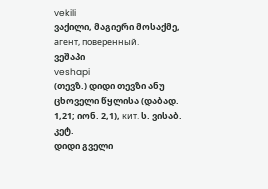vekili
ვაქილი, მაგიერი მოსაქმე, агент, поверенный.
ვეშაპი
veshapi
(თევზ.) დიდი თევზი ანუ ცხოველი წყლისა (დაბად. 1,21; იონ. 2,1), кит. ს. ვისაბ. კეტ.
დიდი გველი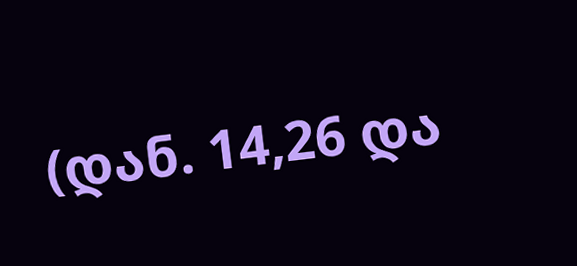(დან. 14,26 და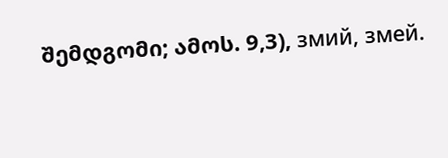შემდგომი; ამოს. 9,3), змий, змей.